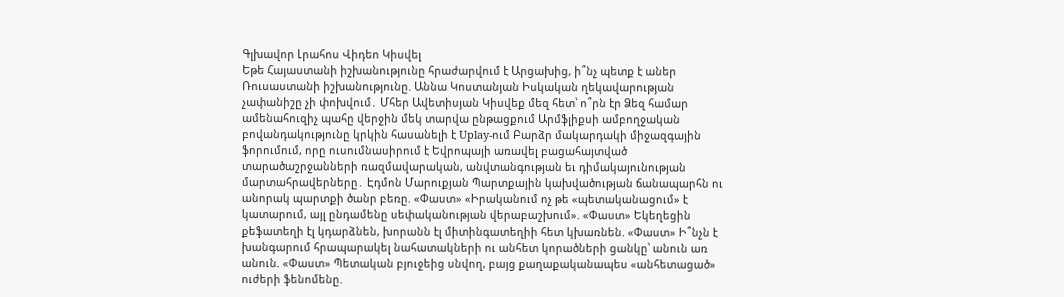Գլխավոր Լրահոս Վիդեո Կիսվել
Եթե Հայաստանի իշխանությունը հրաժարվում է Արցախից, ի՞նչ պետք է աներ Ռուսաստանի իշխանությունը. Աննա Կոստանյան Իսկական ղեկավարության չափանիշը չի փոխվում․ Մհեր Ավետիսյան Կիսվեք մեզ հետ՝ ո՞րն էր Ձեզ համար ամենահուզիչ պահը վերջին մեկ տարվա ընթացքում Արմֆլիքսի ամբողջական բովանդակությունը կրկին հասանելի է Uplay-ում Բարձր մակարդակի միջազգային ֆորումում, որը ուսումնասիրում է Եվրոպայի առավել բացահայտված տարածաշրջանների ռազմավարական, անվտանգության եւ դիմակայունության մարտահրավերները․ Էդմոն Մարուքյան Պարտքային կախվածության ճանապարհն ու անորակ պարտքի ծանր բեռը. «Փաստ» «Իրականում ոչ թե «պետականացում» է կատարում, այլ ընդամենը սեփականության վերաբաշխում». «Փաստ» Եկեղեցին քեֆատեղի էլ կդարձնեն, խորանն էլ միտինգատեղիի հետ կխառնեն. «Փաստ» Ի՞նչն է խանգարում հրապարակել նահատակների ու անհետ կորածների ցանկը՝ անուն առ անուն. «Փաստ» Պետական բյուջեից սնվող, բայց քաղաքականապես «անհետացած» ուժերի ֆենոմենը.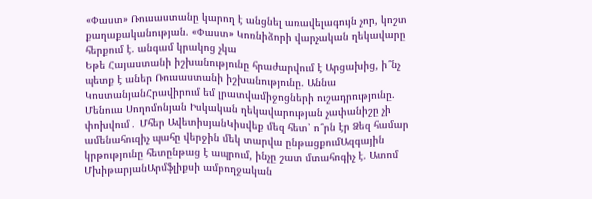«Փաստ» Ռուսաստանը կարող է անցնել առավելագույն չոր, կոշտ քաղաքականության. «Փաստ» Կոռնիձորի վարչական ղեկավարը հերքում է. անգամ կրակոց չկա
Եթե Հայաստանի իշխանությունը հրաժարվում է Արցախից, ի՞նչ պետք է աներ Ռուսաստանի իշխանությունը. Աննա ԿոստանյանՀրավիրում եմ լրատվամիջոցների ուշադրությունը. Մենուա Սողոմոնյան Իսկական ղեկավարության չափանիշը չի փոխվում․ Մհեր ԱվետիսյանԿիսվեք մեզ հետ՝ ո՞րն էր Ձեզ համար ամենահուզիչ պահը վերջին մեկ տարվա ընթացքումԱզգային կրթությունը հետընթաց է ապրում, ինչը շատ մտահոգիչ է. Ատոմ ՄխիթարյանԱրմֆլիքսի ամբողջական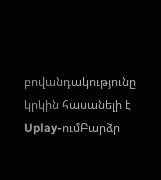բովանդակությունը կրկին հասանելի է Uplay-ումԲարձր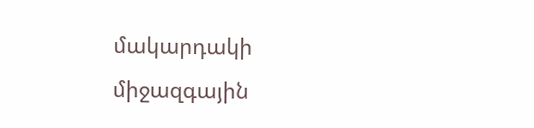մակարդակի միջազգային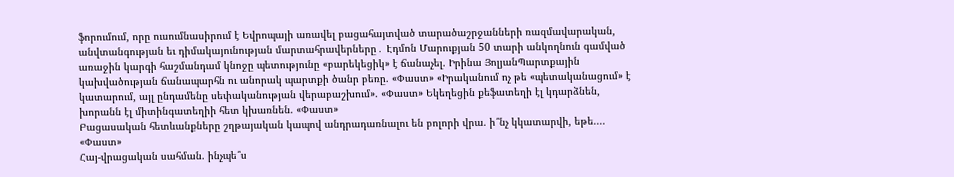ֆորումում, որը ուսումնասիրում է Եվրոպայի առավել բացահայտված տարածաշրջանների ռազմավարական, անվտանգության եւ դիմակայունության մարտահրավերները․ Էդմոն Մարուքյան 50 տարի անկողնուն գամված առաջին կարգի հաշմանդամ կնոջը պետությունը «բարեկեցիկ» է ճանաչել. Իրինա ՅոլյանՊարտքային կախվածության ճանապարհն ու անորակ պարտքի ծանր բեռը. «Փաստ» «Իրականում ոչ թե «պետականացում» է կատարում, այլ ընդամենը սեփականության վերաբաշխում». «Փաստ» Եկեղեցին քեֆատեղի էլ կդարձնեն, խորանն էլ միտինգատեղիի հետ կխառնեն. «Փաստ»
Բացասական հետևանքները շղթայական կապով անդրադառնալու են բոլորի վրա. ի՞նչ կկատարվի, եթե.... «Փաստ»
Հայ-վրացական սահման. ինչպե՞ս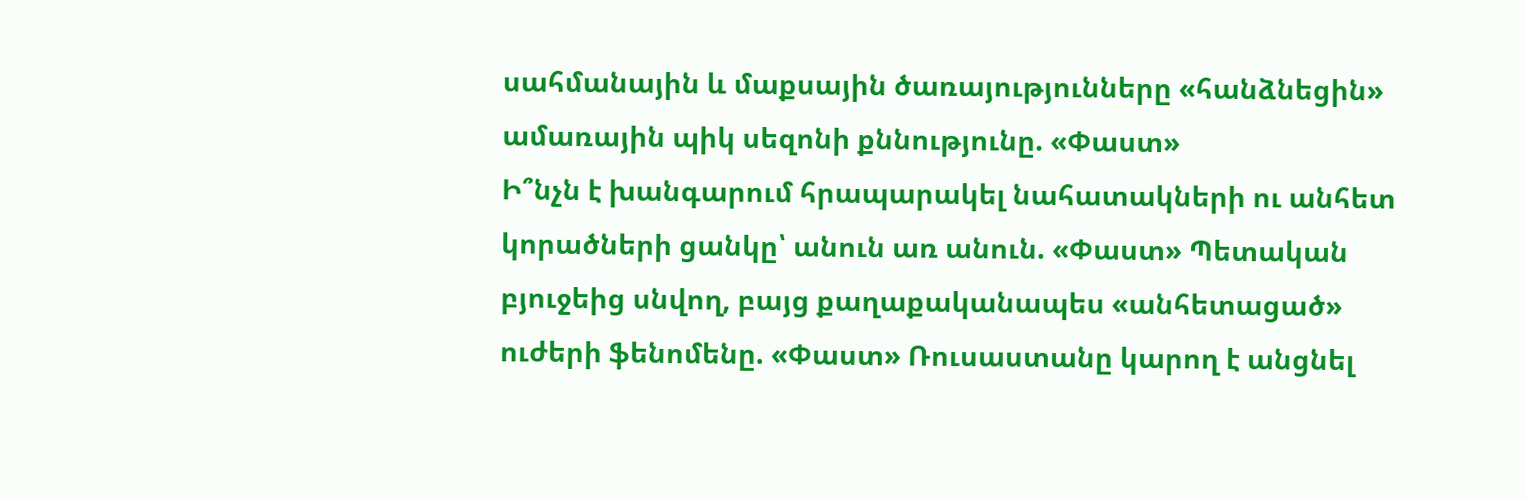սահմանային և մաքսային ծառայությունները «հանձնեցին» ամառային պիկ սեզոնի քննությունը. «Փաստ»
Ի՞նչն է խանգարում հրապարակել նահատակների ու անհետ կորածների ցանկը՝ անուն առ անուն. «Փաստ» Պետական բյուջեից սնվող, բայց քաղաքականապես «անհետացած» ուժերի ֆենոմենը. «Փաստ» Ռուսաստանը կարող է անցնել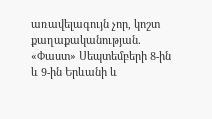առավելագույն չոր, կոշտ քաղաքականության. «Փաստ» Սեպտեմբերի 8-ին և 9-ին Երևանի և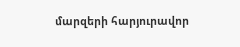մարզերի հարյուրավոր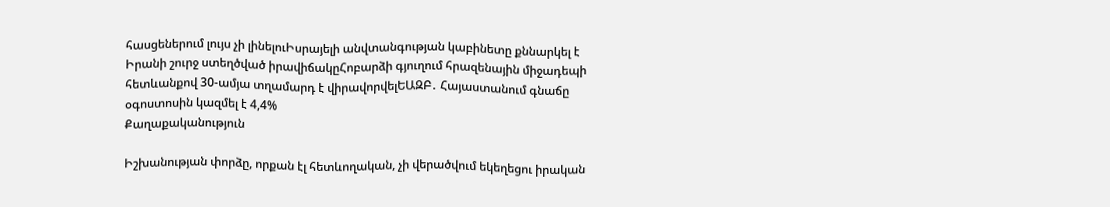հասցեներում լույս չի լինելուԻսրայելի անվտանգության կաբինետը քննարկել է Իրանի շուրջ ստեղծված իրավիճակըՀոբարձի գյուղում հրազենային միջադեպի հետևանքով 30-ամյա տղամարդ է վիրավորվելԵԱԶԲ․ Հայաստանում գնաճը օգոստոսին կազմել է 4,4%
Քաղաքականություն

Իշխանության փորձը, որքան էլ հետևողական, չի վերածվում եկեղեցու իրական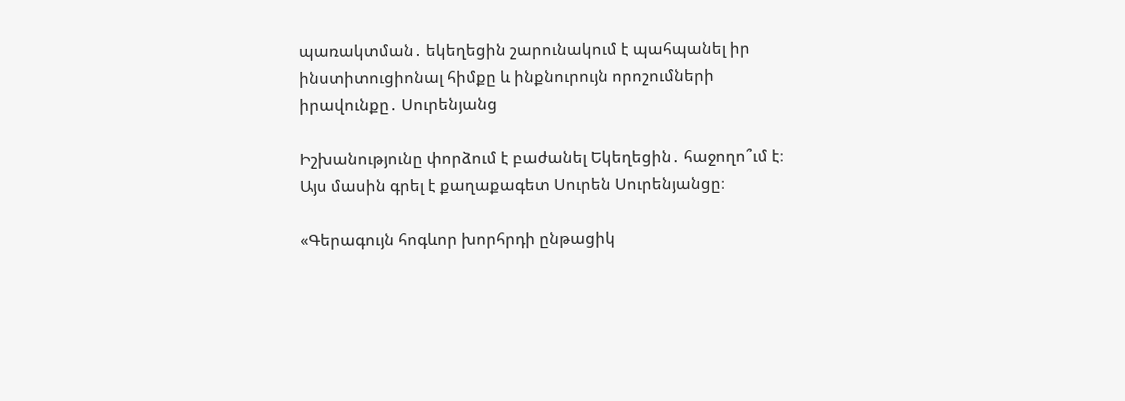պառակտման․ եկեղեցին շարունակում է պահպանել իր ինստիտուցիոնալ հիմքը և ինքնուրույն որոշումների իրավունքը․ Սուրենյանց

Իշխանությունը փորձում է բաժանել Եկեղեցին․ հաջողո՞ւմ է։ Այս մասին գրել է քաղաքագետ Սուրեն Սուրենյանցը։

«Գերագույն հոգևոր խորհրդի ընթացիկ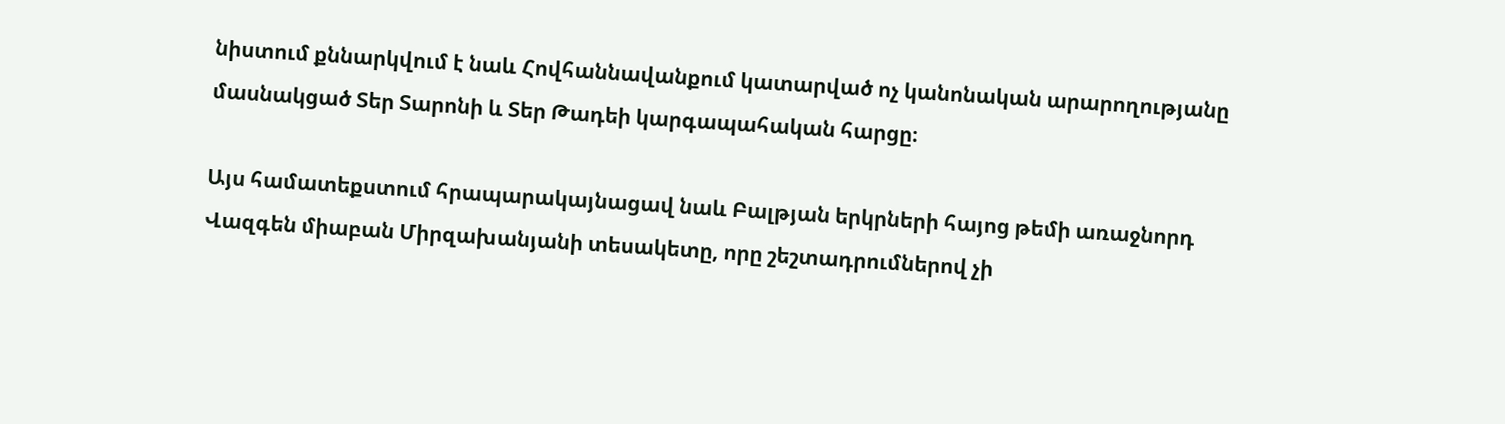նիստում քննարկվում է նաև Հովհաննավանքում կատարված ոչ կանոնական արարողությանը մասնակցած Տեր Տարոնի և Տեր Թադեի կարգապահական հարցը։

Այս համատեքստում հրապարակայնացավ նաև Բալթյան երկրների հայոց թեմի առաջնորդ Վազգեն միաբան Միրզախանյանի տեսակետը, որը շեշտադրումներով չի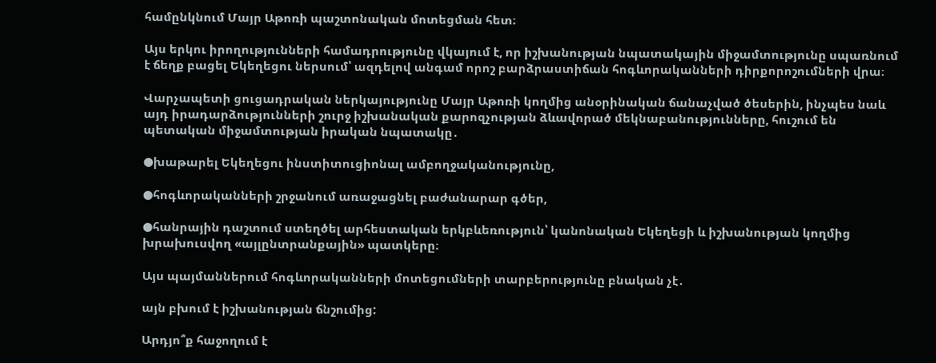համընկնում Մայր Աթոռի պաշտոնական մոտեցման հետ։

Այս երկու իրողությունների համադրությունը վկայում է, որ իշխանության նպատակային միջամտությունը սպառնում է ճեղք բացել Եկեղեցու ներսում՝ ազդելով անգամ որոշ բարձրաստիճան հոգևորականների դիրքորոշումների վրա։

Վարչապետի ցուցադրական ներկայությունը Մայր Աթոռի կողմից անօրինական ճանաչված ծեսերին, ինչպես նաև այդ իրադարձությունների շուրջ իշխանական քարոզչության ձևավորած մեկնաբանությունները, հուշում են պետական միջամտության իրական նպատակը․

●խաթարել Եկեղեցու ինստիտուցիոնալ ամբողջականությունը,

●հոգևորականների շրջանում առաջացնել բաժանարար գծեր,

●հանրային դաշտում ստեղծել արհեստական երկբևեռություն՝ կանոնական Եկեղեցի և իշխանության կողմից խրախուսվող «այլընտրանքային» պատկերը։

Այս պայմաններում հոգևորականների մոտեցումների տարբերությունը բնական չէ․

այն բխում է իշխանության ճնշումից:

Արդյո՞ք հաջողում է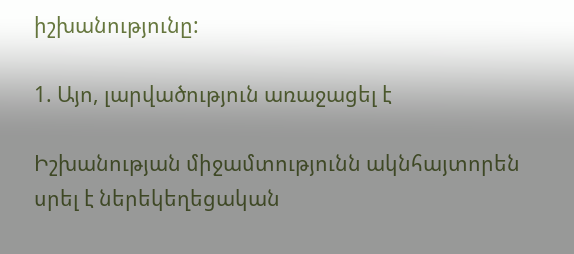իշխանությունը:

1. Այո, լարվածություն առաջացել է

Իշխանության միջամտությունն ակնհայտորեն սրել է ներեկեղեցական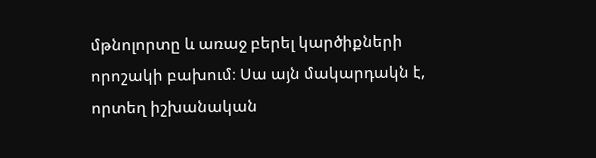մթնոլորտը և առաջ բերել կարծիքների որոշակի բախում։ Սա այն մակարդակն է, որտեղ իշխանական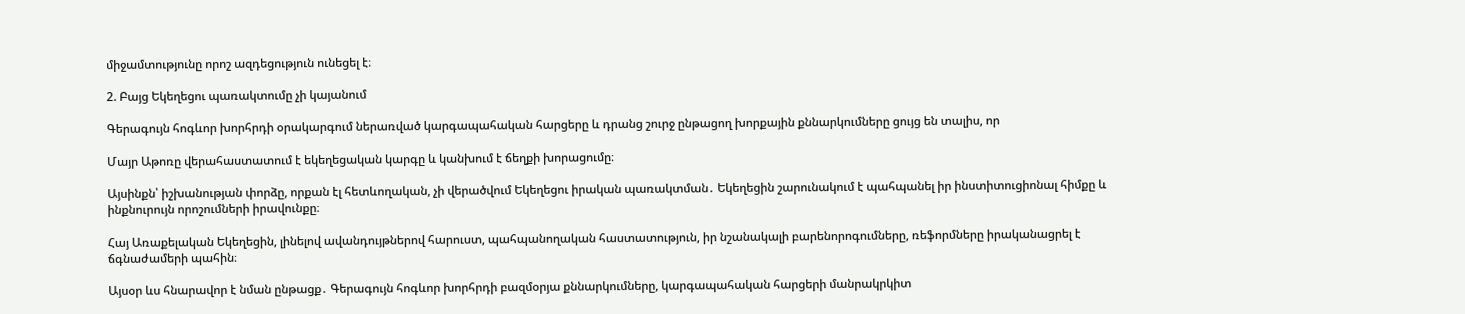միջամտությունը որոշ ազդեցություն ունեցել է։

2. Բայց Եկեղեցու պառակտումը չի կայանում

Գերագույն հոգևոր խորհրդի օրակարգում ներառված կարգապահական հարցերը և դրանց շուրջ ընթացող խորքային քննարկումները ցույց են տալիս, որ

Մայր Աթոռը վերահաստատում է եկեղեցական կարգը և կանխում է ճեղքի խորացումը։

Այսինքն՝ իշխանության փորձը, որքան էլ հետևողական, չի վերածվում Եկեղեցու իրական պառակտման․ Եկեղեցին շարունակում է պահպանել իր ինստիտուցիոնալ հիմքը և ինքնուրույն որոշումների իրավունքը։

Հայ Առաքելական Եկեղեցին, լինելով ավանդույթներով հարուստ, պահպանողական հաստատություն, իր նշանակալի բարենորոգումները, ռեֆորմները իրականացրել է ճգնաժամերի պահին։

Այսօր ևս հնարավոր է նման ընթացք․ Գերագույն հոգևոր խորհրդի բազմօրյա քննարկումները, կարգապահական հարցերի մանրակրկիտ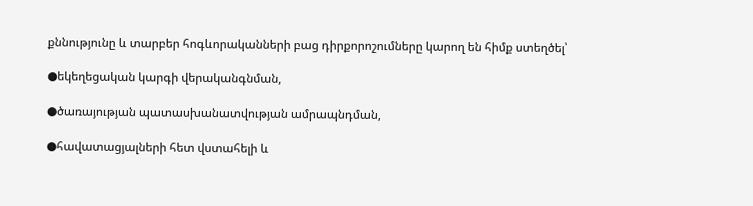քննությունը և տարբեր հոգևորականների բաց դիրքորոշումները կարող են հիմք ստեղծել՝

●եկեղեցական կարգի վերականգնման,

●ծառայության պատասխանատվության ամրապնդման,

●հավատացյալների հետ վստահելի և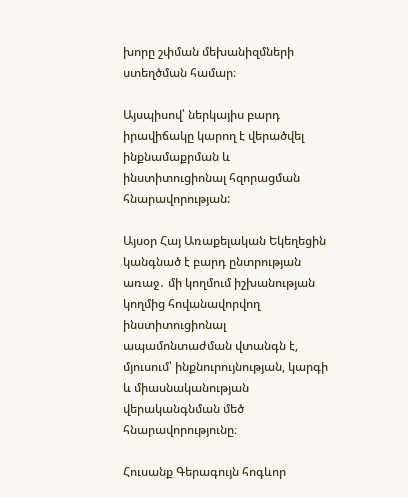խորը շփման մեխանիզմների ստեղծման համար։

Այսպիսով՝ ներկայիս բարդ իրավիճակը կարող է վերածվել ինքնամաքրման և ինստիտուցիոնալ հզորացման հնարավորության:

Այսօր Հայ Առաքելական Եկեղեցին կանգնած է բարդ ընտրության առաջ․ մի կողմում իշխանության կողմից հովանավորվող ինստիտուցիոնալ ապամոնտաժման վտանգն է, մյուսում՝ ինքնուրույնության, կարգի և միասնականության վերականգնման մեծ հնարավորությունը։

Հուսանք Գերագույն հոգևոր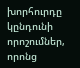խորհուրդը կընդունի որոշումներ, որոնց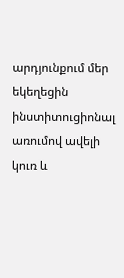արդյունքում մեր եկեղեցին ինստիտուցիոնալ առումով ավելի կուռ և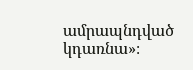ամրապնդված կդառնա»։